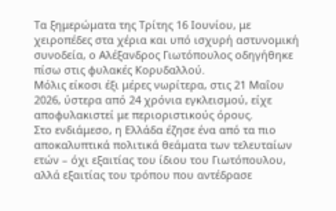Τα ξημερώματα της Τρίτης 16 Ιουνίου, με χειροπέδες στα χέρια και υπό ισχυρή αστυνομική συνοδεία, ο Αλέξανδρος Γιωτόπουλος οδηγήθηκε πίσω στις φυλακές Κορυδαλλού.
Μόλις είκοσι έξι μέρες νωρίτερα, στις 21 Μαΐου 2026, ύστερα από 24 χρόνια εγκλεισμού, είχε αποφυλακιστεί με περιοριστικούς όρους.
Στο ενδιάμεσο, η Ελλάδα έζησε ένα από τα πιο αποκαλυπτικά πολιτικά θεάματα των τελευταίων ετών – όχι εξαιτίας του ίδιου του Γιωτόπουλου, αλλά εξαιτίας του τρόπου που αντέδρασε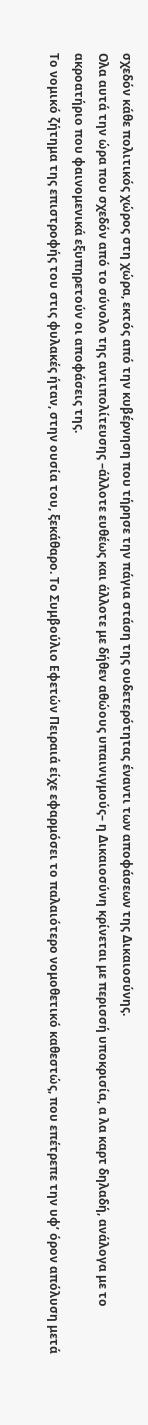σχεδόν κάθε πολιτικός χώρος στη χώρα, εκτός από την κυβέρνηση που τήρησε την πάγια στάση της ουδετερότητας έναντι των αποφάσεων της Δικαιοσύνης.
Ολα αυτά την ώρα που σχεδόν από το σύνολο της αντιπολίτευσης –άλλοτε ευθέως και άλλοτε με δήθεν αθώους υπαινιγμούς– η Δικαιοσύνη κρίνεται με περισσή υποκρισία, α λα καρτ δηλαδή, ανάλογα με το ακροατήριο που φαινομενικά εξυπηρετούν οι αποφάσεις της.
Το νομικό ζήτημα της επιστροφής του στις φυλακές ήταν, στην ουσία του, ξεκάθαρο. Το Συμβούλιο Εφετών Πειραιά είχε εφαρμόσει το παλαιότερο νομοθετικό καθεστώς, που επέτρεπε την υφ’ όρον απόλυση μετά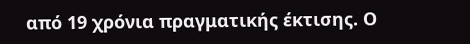από 19 χρόνια πραγματικής έκτισης. Ο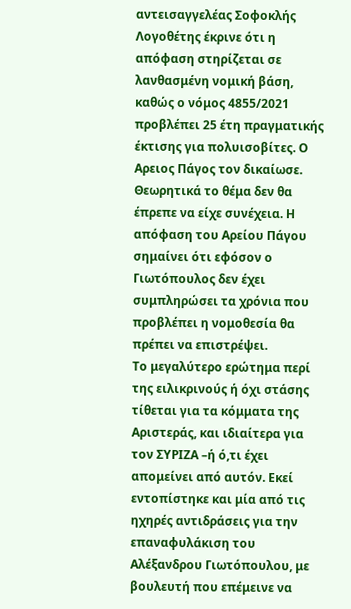αντεισαγγελέας Σοφοκλής Λογοθέτης έκρινε ότι η απόφαση στηρίζεται σε λανθασμένη νομική βάση, καθώς ο νόμος 4855/2021 προβλέπει 25 έτη πραγματικής έκτισης για πολυισοβίτες. Ο Αρειος Πάγος τον δικαίωσε. Θεωρητικά το θέμα δεν θα έπρεπε να είχε συνέχεια. Η απόφαση του Αρείου Πάγου σημαίνει ότι εφόσον ο Γιωτόπουλος δεν έχει συμπληρώσει τα χρόνια που προβλέπει η νομοθεσία θα πρέπει να επιστρέψει.
Το μεγαλύτερο ερώτημα περί της ειλικρινούς ή όχι στάσης τίθεται για τα κόμματα της Αριστεράς, και ιδιαίτερα για τον ΣΥΡΙΖΑ –ή ό,τι έχει απομείνει από αυτόν. Εκεί εντοπίστηκε και μία από τις ηχηρές αντιδράσεις για την επαναφυλάκιση του Αλέξανδρου Γιωτόπουλου, με βουλευτή που επέμεινε να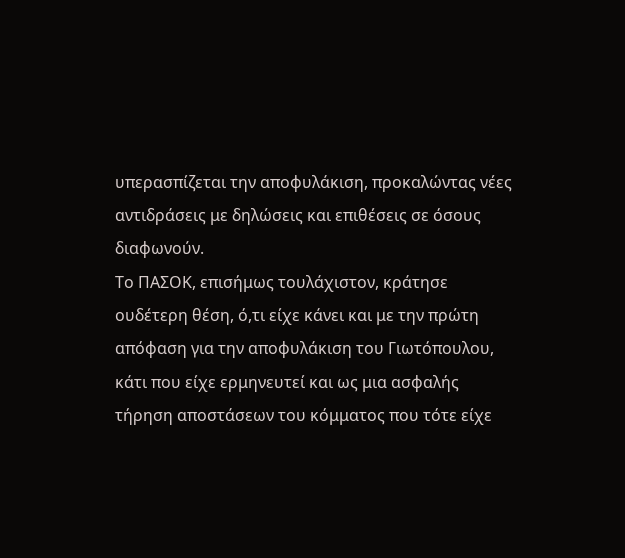υπερασπίζεται την αποφυλάκιση, προκαλώντας νέες αντιδράσεις με δηλώσεις και επιθέσεις σε όσους διαφωνούν.
Το ΠΑΣΟΚ, επισήμως τουλάχιστον, κράτησε ουδέτερη θέση, ό,τι είχε κάνει και με την πρώτη απόφαση για την αποφυλάκιση του Γιωτόπουλου, κάτι που είχε ερμηνευτεί και ως μια ασφαλής τήρηση αποστάσεων του κόμματος που τότε είχε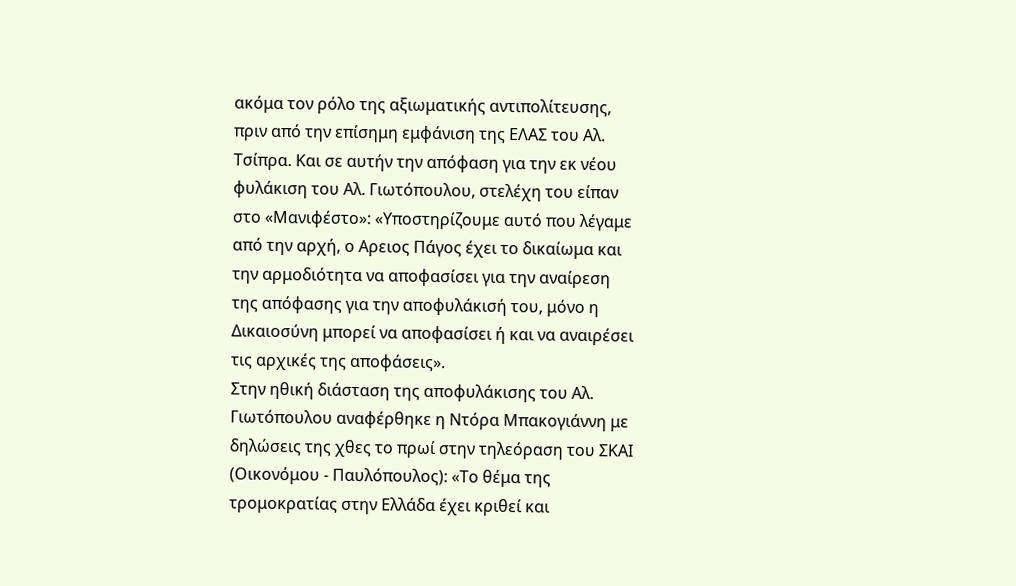ακόμα τον ρόλο της αξιωματικής αντιπολίτευσης, πριν από την επίσημη εμφάνιση της ΕΛΑΣ του Αλ. Τσίπρα. Και σε αυτήν την απόφαση για την εκ νέου φυλάκιση του Αλ. Γιωτόπουλου, στελέχη του είπαν στο «Μανιφέστο»: «Υποστηρίζουμε αυτό που λέγαμε από την αρχή, ο Αρειος Πάγος έχει το δικαίωμα και την αρμοδιότητα να αποφασίσει για την αναίρεση της απόφασης για την αποφυλάκισή του, μόνο η Δικαιοσύνη μπορεί να αποφασίσει ή και να αναιρέσει τις αρχικές της αποφάσεις».
Στην ηθική διάσταση της αποφυλάκισης του Αλ. Γιωτόπουλου αναφέρθηκε η Ντόρα Μπακογιάννη με δηλώσεις της χθες το πρωί στην τηλεόραση του ΣΚΑΙ (Οικονόμου - Παυλόπουλος): «Το θέμα της τρομοκρατίας στην Ελλάδα έχει κριθεί και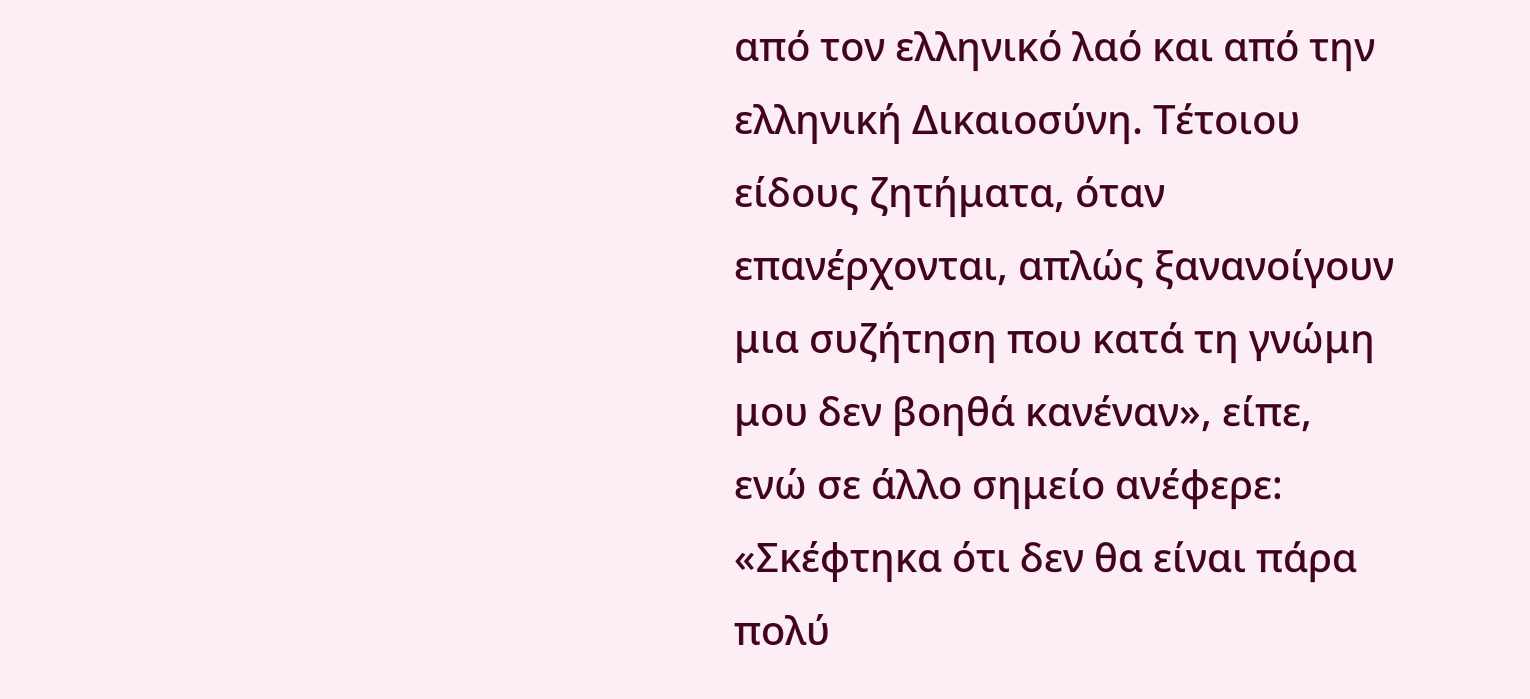από τον ελληνικό λαό και από την ελληνική Δικαιοσύνη. Τέτοιου είδους ζητήματα, όταν επανέρχονται, απλώς ξανανοίγουν μια συζήτηση που κατά τη γνώμη μου δεν βοηθά κανέναν», είπε, ενώ σε άλλο σημείο ανέφερε: «Σκέφτηκα ότι δεν θα είναι πάρα πολύ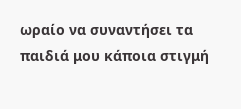ωραίο να συναντήσει τα παιδιά μου κάποια στιγμή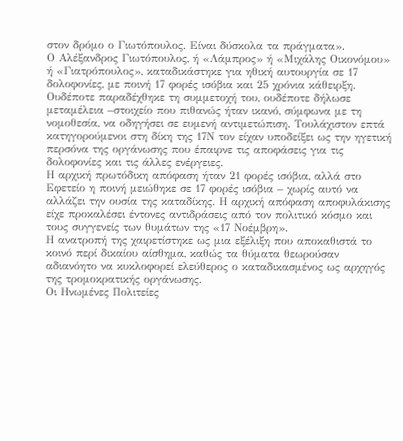στον δρόμο ο Γιωτόπουλος. Είναι δύσκολα τα πράγματα».
Ο Αλέξανδρος Γιωτόπουλος, ή «Λάμπρος» ή «Μιχάλης Οικονόμου» ή «Γιατρόπουλος», καταδικάστηκε για ηθική αυτουργία σε 17 δολοφονίες, με ποινή 17 φορές ισόβια και 25 χρόνια κάθειρξη. Ουδέποτε παραδέχθηκε τη συμμετοχή του, ουδέποτε δήλωσε μεταμέλεια –στοιχείο που πιθανώς ήταν ικανό, σύμφωνα με τη νομοθεσία, να οδηγήσει σε ευμενή αντιμετώπιση. Τουλάχιστον επτά κατηγορούμενοι στη δίκη της 17Ν τον είχαν υποδείξει ως την ηγετική περσόνα της οργάνωσης που έπαιρνε τις αποφάσεις για τις δολοφονίες και τις άλλες ενέργειες.
Η αρχική πρωτόδικη απόφαση ήταν 21 φορές ισόβια, αλλά στο Εφετείο η ποινή μειώθηκε σε 17 φορές ισόβια – χωρίς αυτό να αλλάζει την ουσία της καταδίκης. Η αρχική απόφαση αποφυλάκισης είχε προκαλέσει έντονες αντιδράσεις από τον πολιτικό κόσμο και τους συγγενείς των θυμάτων της «17 Νοέμβρη».
Η ανατροπή της χαιρετίστηκε ως μια εξέλιξη που αποκαθιστά το κοινό περί δικαίου αίσθημα, καθώς τα θύματα θεωρούσαν αδιανόητο να κυκλοφορεί ελεύθερος ο καταδικασμένος ως αρχηγός της τρομοκρατικής οργάνωσης.
Οι Ηνωμένες Πολιτείες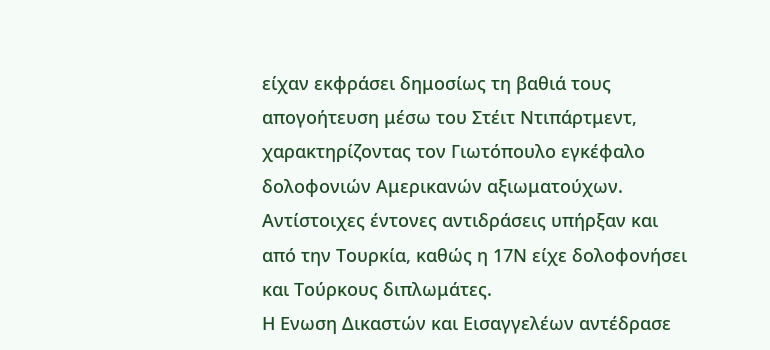είχαν εκφράσει δημοσίως τη βαθιά τους απογοήτευση μέσω του Στέιτ Ντιπάρτμεντ, χαρακτηρίζοντας τον Γιωτόπουλο εγκέφαλο δολοφονιών Αμερικανών αξιωματούχων. Αντίστοιχες έντονες αντιδράσεις υπήρξαν και από την Τουρκία, καθώς η 17Ν είχε δολοφονήσει και Τούρκους διπλωμάτες.
Η Ενωση Δικαστών και Εισαγγελέων αντέδρασε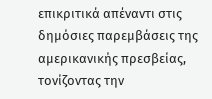επικριτικά απέναντι στις δημόσιες παρεμβάσεις της αμερικανικής πρεσβείας, τονίζοντας την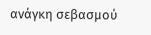ανάγκη σεβασμού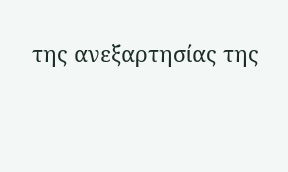της ανεξαρτησίας της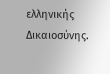ελληνικής Δικαιοσύνης.